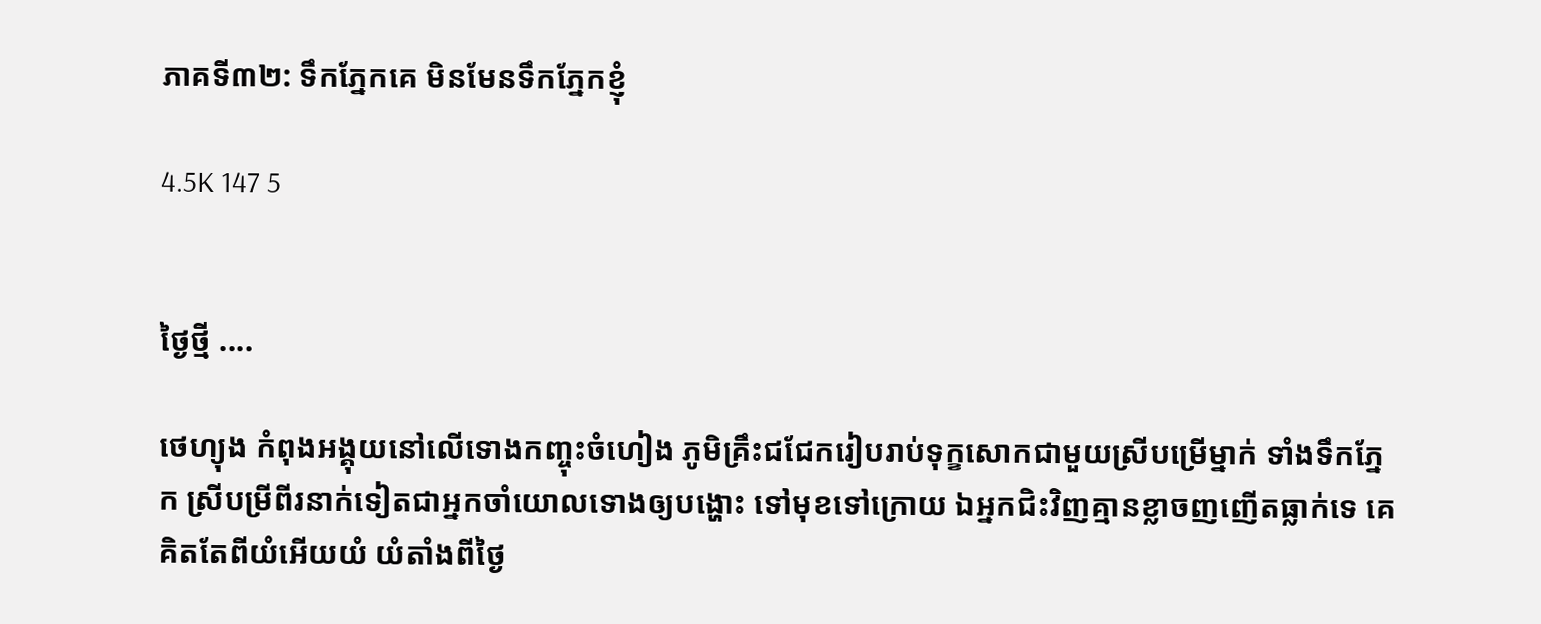ភាគទី៣២: ទឹកភ្នែកគេ មិនមែនទឹកភ្នែកខ្ញុំ

4.5K 147 5


ថ្ងៃថ្មី ....

ថេហ្យុង កំពុងអង្គុយនៅលើទោងកញ្ចុះចំហៀង ភូមិគ្រឹះជជែករៀបរាប់ទុក្ខសោកជាមួយស្រីបម្រើម្នាក់ ទាំងទឹកភ្នែក ស្រីបម្រីពីរនាក់ទៀតជាអ្នកចាំយោលទោងឲ្យបង្ហោះ ទៅមុខទៅក្រោយ ឯអ្នកជិះវិញគ្មានខ្លាចញញើតធ្លាក់ទេ គេគិតតែពីយំអើយយំ យំតាំងពីថ្ងៃ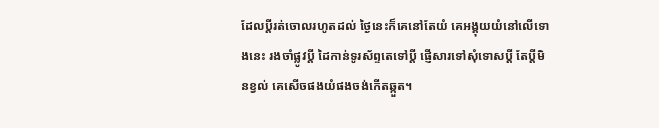ដែលប្តីរត់ចោលរហូតដល់ ថ្ងៃនេះក៏គេនៅតែយំ គេអង្គុយយំនៅលើទោងនេះ រងចាំផ្លូវប្តី ដៃកាន់ទូរស័ព្ទតេទៅប្តី ផ្ញើសារទៅសុំទោសប្តី តែប្តីមិនខ្វល់ គេសើចផងយំផងចង់កើតឆ្កួត។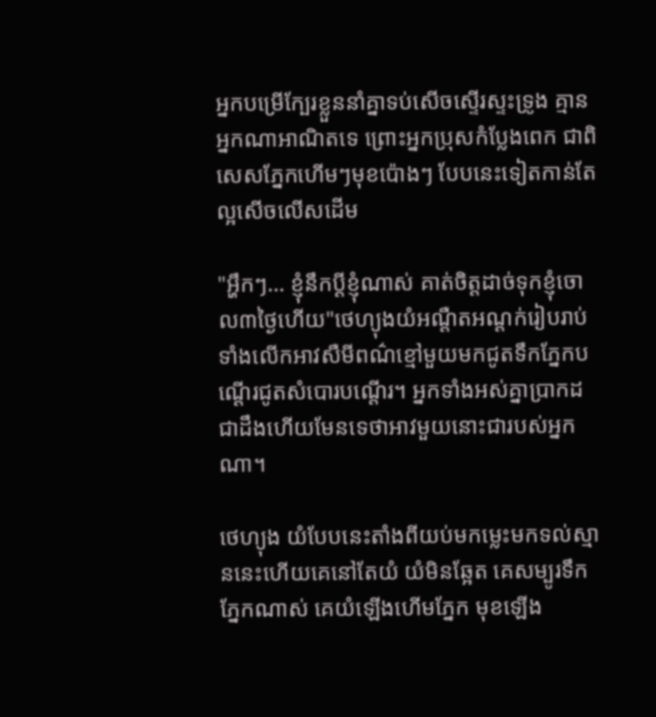អ្នកបម្រើក្បែរខ្លួននាំគ្នាទប់សើចស្ទើរស្ទះទ្រូង គ្មាន អ្នកណាអាណិតទេ ព្រោះអ្នកប្រុសកំប្លែងពេក ជាពិសេសភ្នែកហើមៗមុខប៉ោងៗ បែបនេះទៀតកាន់តែល្អសើចលើសដើម

"អ្ហឹកៗ… ខ្ញុំនឹកប្តីខ្ញុំណាស់ គាត់ចិត្តដាច់ទុកខ្ញុំចោល៣ថ្ងៃហើយ"ថេហ្យុងយំអណ្តឺតអណ្តក់រៀបរាប់ទាំងលើកអាវសឺមីពណ៌ខ្មៅមួយមកជូតទឹកភ្នែកបណ្តើរជូតសំបោរបណ្តើរ។ អ្នកទាំងអស់គ្នាប្រាកដជាដឹងហើយមែនទេថាអាវមួយនោះជារបស់អ្នកណា។

ថេហ្យុង យំបែបនេះតាំងពីយប់មកម្លេះមកទល់ស្មាននេះហើយគេនៅតែយំ យំមិនឆ្អែត គេសម្បូរទឹកភ្នែកណាស់ គេយំឡើងហើមភ្នែក មុខឡើង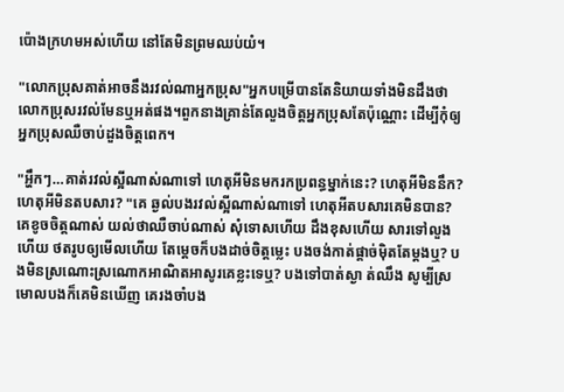ប៉ោងក្រហមអស់ហើយ នៅតែមិនព្រមឈប់យំ។

"លោកប្រុសគាត់អាចនឹងរវល់ណាអ្នកប្រុស"អ្នកបម្រើបានតែនិយាយទាំងមិនដឹងថាលោកប្រុសរវល់មែនឬអត់ផង។ពួកនាងគ្រាន់តែលួងចិត្តអ្នកប្រុសតែប៉ុណ្ណោះ ដើម្បីកុំឲ្យអ្នកប្រុសឈឺចាប់ដួងចិត្តពេក។

"អ្ហឹកៗ…គាត់រវល់ស្អីណាស់ណាទៅ ហេតុអីមិនមករកប្រពន្ធម្នាក់នេះ? ហេតុអីមិននឹក? ហេតុអីមិនតបសារ? "គេ ឆ្ងល់បងរវល់ស្អីណាស់ណាទៅ ហេតុអីតបសារគេមិនបាន? គេខូចចិត្តណាស់ យល់ថាឈឺចាប់ណាស់ សុំទោសហើយ ដឹងខុសហើយ សារទៅលួងហើយ ថតរូបឲ្យមើលហើយ តែម្តេចក៏បងដាច់ចិត្តម្លេះ បងចង់កាត់ផ្តាច់ម៉ិតតែម្តងឬ? បងមិនស្រណោះស្រណោកអាណិតអាសូរគេខ្លះទេឬ? បងទៅបាត់ស្ងា ត់ឈឹង សូម្បីស្រមោលបងក៏គេមិនឃើញ គេរងចាំបង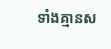ទាំងគ្មានស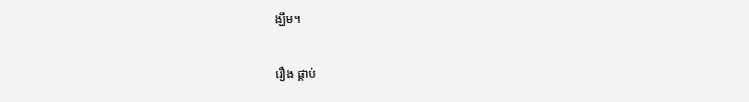ង្ឃឹម។

រឿង ផ្គាប់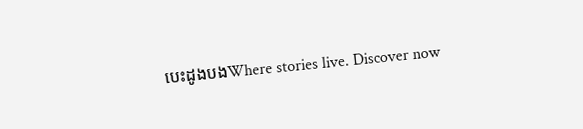បេះដូងបងWhere stories live. Discover now